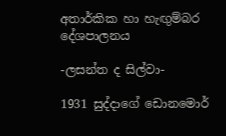අතාර්කික හා හැඟුම්බර දේශපාලනය

-ලසන්ත ද සිල්වා-

1931 සුද්දාගේ ඩොනමොර්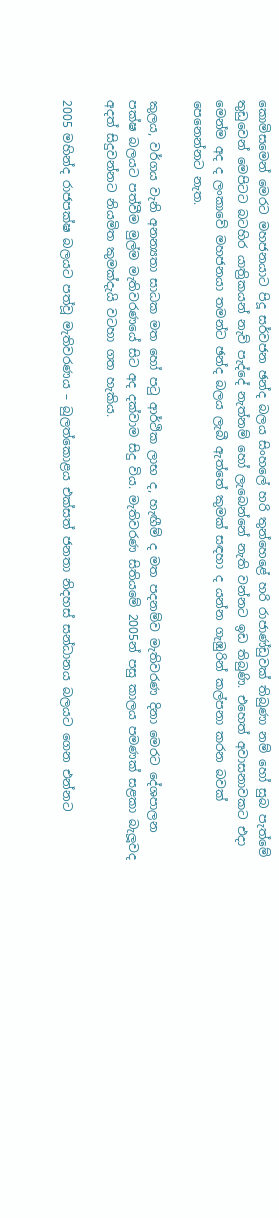කොමිසමෙන් මෙරට මහජනයාට පිදූ සර්වජන ඡන්ද බලය සිංහලේ හරි තුන්හෙළේ හරි රාජාණ්ඩුවක් තිබුණා නම් හෝ සුබ පැත්මේ තුඩුවෙන් මෙපිටට බටහිර යාත්‍රිකයන් නැව් පැද්දේ නැත්නම් හෝ ලැබෙන්නේ නැති වන්නට ඉඩ තිබුණි. එහෙත් අවාසනාවකට එදා මෙන්ම අද ද ලංකාවේ මහජනයා තමන්ට ඡන්ද බලය ලැබී ඇත්තේ කුමක් සඳහා ද යන්න ගැඹුරින් කල්පනා කරන බවක් පෙනෙන්නට නැත.

කුලය, වර්ගය වැනි අනන්‍යතා සාධක මත හෝ පටු ආර්ථික ලාභ ද, හැඟීම් ද මත පදනම්ව මැතිවරණ දිනා මෙරට දේශපාලන පක්ෂ බලයට පත්වීම මුල්ම මැතිවරණයේ සිට අද දක්වාම සිදු විය. මැතිවරණ සිතියමේ 2005න් පසු කාලය පමණක් සළකා බැලූවද අදත් සිදුවන්නට නියමිත කුමක්දැයි වටහා ගත හැකිය.

2005 මහින්ද රාජපක්ෂ බලයට පත්වූ මැතිවරණය – බුලත්කොළය එක්සත් ජනතා නිදහස් සන්ධානය බලයට ගෙන එන්නට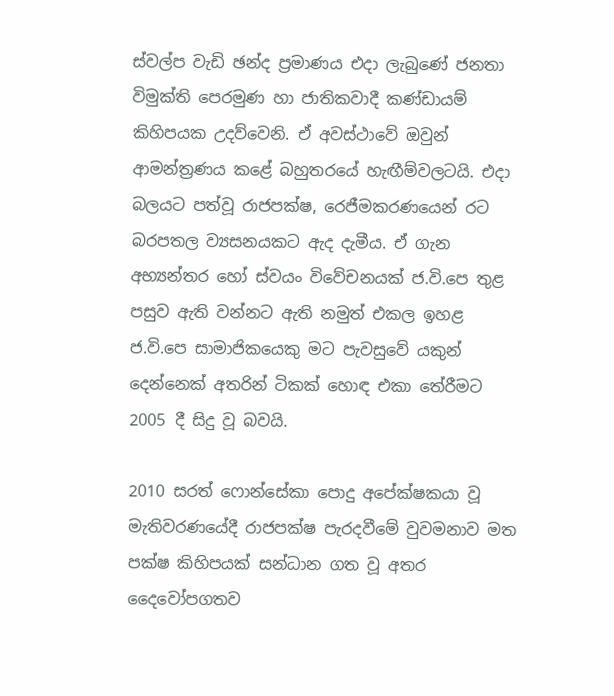ස්වල්ප වැඩි ඡන්ද ප්‍රමාණය එදා ලැබුණේ ජනතා විමුක්ති පෙරමුණ හා ජාතිකවාදී කණ්ඩායම් කිහිපයක උදව්වෙනි. ඒ අවස්ථාවේ ඔවුන් ආමන්ත්‍රණය කළේ බහුතරයේ හැඟීම්වලටයි. එදා බලයට පත්වූ රාජපක්ෂ, රෙජීමකරණයෙන් රට බරපතල ව්‍යසනයකට ඇද දැමීය. ඒ ගැන අභ්‍යන්තර හෝ ස්වයං විවේචනයක් ජ.වි.පෙ තුළ පසුව ඇති වන්නට ඇති නමුත් එකල ඉහළ ජ.වි.පෙ සාමාජිකයෙකු මට පැවසුවේ යකුන් දෙන්නෙක් අතරින් ටිකක් හොඳ එකා තේරීමට 2005 දී සිදු වූ බවයි.

2010 සරත් ෆොන්සේකා පොදු අපේක්ෂකයා වූ මැතිවරණයේදී රාජපක්ෂ පැරදවීමේ වුවමනාව මත පක්ෂ කිහිපයක් සන්ධාන ගත වූ අතර දෛවෝපගතව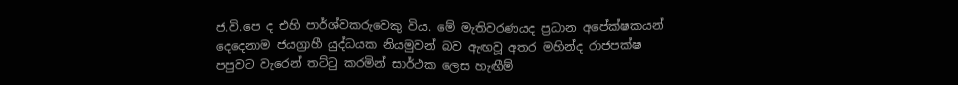ජ.වි.පෙ ද එහි පාර්ශ්වකරුවෙකු විය. මේ මැතිවරණයද ප්‍රධාන අපේක්ෂකයන් දෙදෙනාම ජයග්‍රාහී යුද්ධයක නියමුවන් බව ඇඟවූ අතර මහින්ද රාජපක්ෂ පපුවට වැරෙන් තට්ටු කරමින් සාර්ථක ලෙස හැඟීම්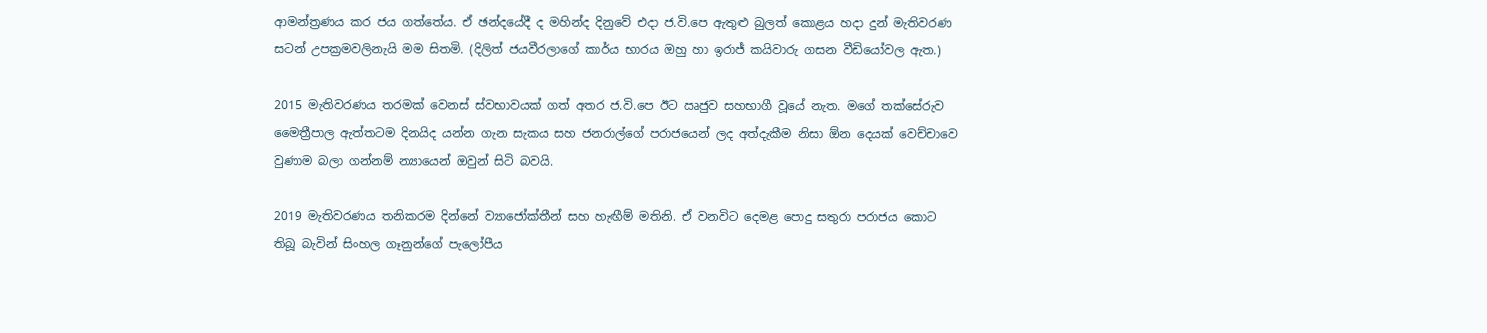ආමන්ත්‍රණය කර ජය ගත්තේය. ඒ ඡන්දයේදී ද මහින්ද දිනුවේ එදා ජ.වි.පෙ ඇතුළු බුලත් කොළය හදා දුන් මැතිවරණ සටන් උපක්‍රමවලිනැයි මම සිතමි. (දිලිත් ජයවීරලාගේ කාර්ය භාරය ඔහු හා ඉරාජ් කයිවාරු ගසන වීඩියෝවල ඇත.)

2015 මැතිවරණය තරමක් වෙනස් ස්වභාවයක් ගත් අතර ජ.වි.පෙ ඊට ඍජුව සහභාගී වූයේ නැත. මගේ තක්සේරුව මෛත්‍රීපාල ඇත්තටම දිනයිද යන්න ගැන සැකය සහ ජනරාල්ගේ පරාජයෙන් ලද අත්දැකීම නිසා ඕන දෙයක් වෙච්චාවෙ වුණාම බලා ගන්නම් න්‍යායෙන් ඔවුන් සිටි බවයි.

2019 මැතිවරණය තනිකරම දින්නේ ව්‍යාජෝක්තීන් සහ හැඟීම් මතිනි. ඒ වනවිට දෙමළ පොදු සතුරා පරාජය කොට තිබූ බැවින් සිංහල ගෑනුන්ගේ පැලෝපීය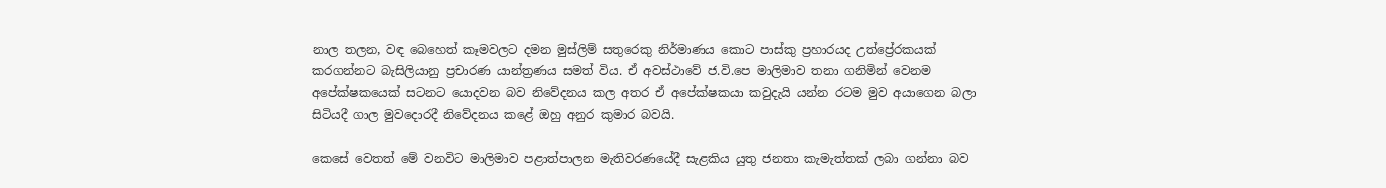නාල තලන, වඳ බෙහෙත් කෑමවලට දමන මුස්ලිම් සතුරෙකු නිර්මාණය කොට පාස්කු ප්‍රහාරයද උත්ප්‍රේරකයක් කරගන්නට බැසිලියානු ප්‍රචාරණ යාන්ත්‍රණය සමත් විය. ඒ අවස්ථාවේ ජ.වි.පෙ මාලිමාව තනා ගනිමින් වෙනම අපේක්ෂකයෙක් සටනට යොදවන බව නිවේදනය කල අතර ඒ අපේක්ෂකයා කවුදැයි යන්න රටම මුව අයාගෙන බලා සිටියදී ගාල මුවදොරදී නිවේදනය කළේ ඔහු අනුර කුමාර බවයි.

කෙසේ වෙතත් මේ වනවිට මාලිමාව පළාත්පාලන මැතිවරණයේදී සැළකිය යුතු ජනතා කැමැත්තක් ලබා ගන්නා බව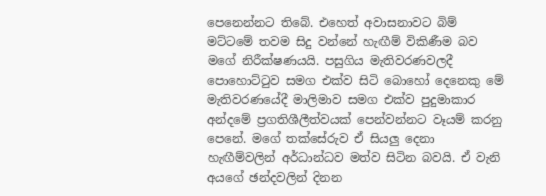පෙනෙන්නට තිබේ. එහෙත් අවාසනාවට බිම් මට්ටමේ තවම සිදු වන්නේ හැඟීම් විකිණීම බව මගේ නිරීක්ෂණයයි. පසුගිය මැතිවරණවලදී පොහොට්ටුව සමග එක්ව සිටි බොහෝ දෙනෙකු මේ මැතිවරණයේදී මාලිමාව සමග එක්ව පුදුමාකාර අන්දමේ ප්‍රගතිශීලීත්වයක් පෙන්වන්නට වෑයම් කරනු පෙනේ. මගේ තක්සේරුව ඒ සියලු දෙනා හැඟීම්වලින් අර්ධාන්ධව මත්ව සිටින බවයි. ඒ වැනි අයගේ ඡන්දවලින් දිනන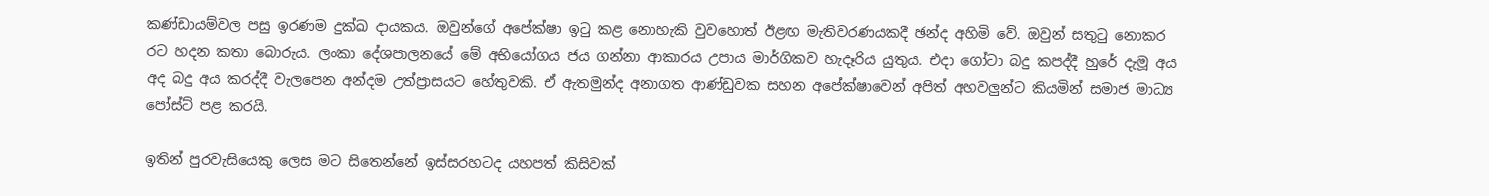කණ්ඩායම්වල පසු ඉරණම දුක්ඛ දායකය. ඔවුන්ගේ අපේක්ෂා ඉටු කළ නොහැකි වුවහොත් ඊළඟ මැතිවරණයකදී ඡන්ද අහිමි වේ. ඔවුන් සතුටු නොකර රට හදන කතා බොරුය. ලංකා දේශපාලනයේ මේ අභියෝගය ජය ගන්නා ආකාරය උපාය මාර්ගිකව හැදෑරිය යුතුය. එදා ගෝටා බදු කපද්දී හුරේ දැමූ අය අද බදු අය කරද්දී වැලපෙන අන්දම උත්ප්‍රාසයට හේතුවකි. ඒ ඇතමුන්ද අනාගත ආණ්ඩුවක සහන අපේක්ෂාවෙන් අපිත් අහවලුන්ට කියමින් සමාජ මාධ්‍ය පෝස්ට් පළ කරයි.

ඉතින් පුරවැසියෙකු ලෙස මට සිතෙන්නේ ඉස්සරහටද යහපත් කිසිවක්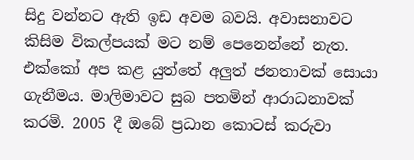සිදු වන්නට ඇති ඉඩ අවම බවයි. අවාසනාවට කිසිම විකල්පයක් මට නම් පෙනෙන්නේ නැත. එක්කෝ අප කළ යුත්තේ අලුත් ජනතාවක් සොයා ගැනීමය. මාලිමාවට සුබ පතමින් ආරාධනාවක් කරමි. 2005 දී ඔබේ ප්‍රධාන කොටස් කරුවා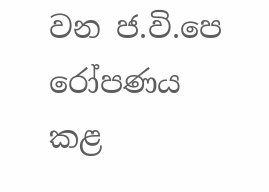වන ජ.වි.පෙ රෝපණය කළ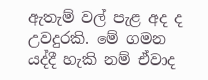ඇතැම් වල් පැළ අද ද උවදුරකි. මේ ගමන යද්දී හැකි නම් ඒවාද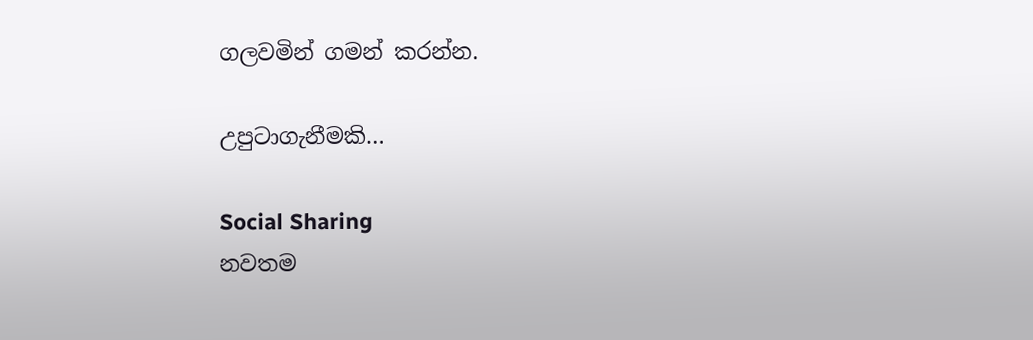ගලවමින් ගමන් කරන්න.

උපුටාගැනීමකි…

Social Sharing
නවතම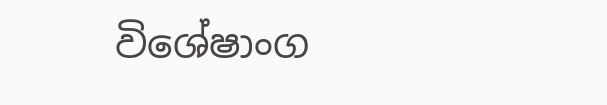විශේෂාංග